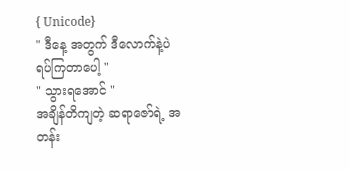{ Unicode}
" ဒီနေ့ အတွက် ဒီလောက်နဲ့ပဲ ရပ်ကြတာပေါ့ "
" သွားရအောင် "
အချိန်တိကျတဲ့ ဆရာဇော်ရဲ့ အတန်း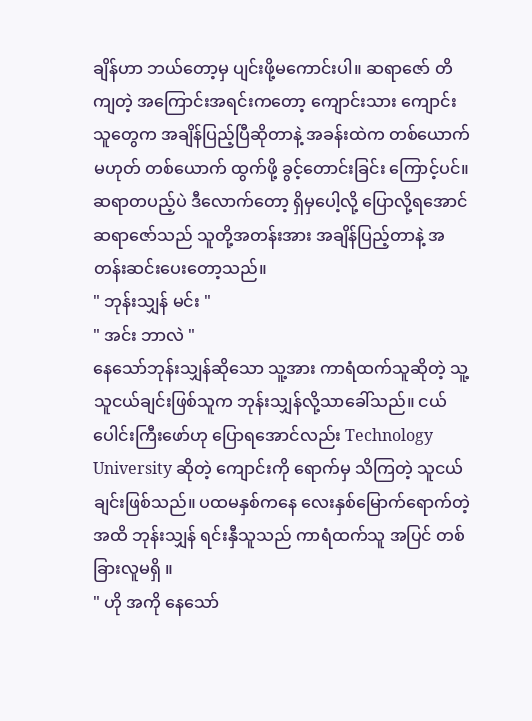ချိန်ဟာ ဘယ်တော့မှ ပျင်းဖို့မကောင်းပါ။ ဆရာဇော် တိကျတဲ့ အကြောင်းအရင်းကတော့ ကျောင်းသား ကျောင်းသူတွေက အချိန်ပြည့်ပြီဆိုတာနဲ့ အခန်းထဲက တစ်ယောက်မဟုတ် တစ်ယောက် ထွက်ဖို့ ခွင့်တောင်းခြင်း ကြောင့်ပင်။ ဆရာတပည့်ပဲ ဒီလောက်တော့ ရှိမှပေါ့လို့ ပြောလို့ရအောင် ဆရာဇော်သည် သူတို့အတန်းအား အချိန်ပြည့်တာနဲ့ အတန်းဆင်းပေးတော့သည်။
" ဘုန်းသျှန် မင်း "
" အင်း ဘာလဲ "
နေသော်ဘုန်းသျှန်ဆိုသော သူ့အား ကာရံထက်သူဆိုတဲ့ သူ့သူငယ်ချင်းဖြစ်သူက ဘုန်းသျှန်လို့သာခေါ်သည်။ ငယ်ပေါင်းကြီးဖော်ဟု ပြောရအောင်လည်း Technology University ဆိုတဲ့ ကျောင်းကို ရောက်မှ သိကြတဲ့ သူငယ်ချင်းဖြစ်သည်။ ပထမနှစ်ကနေ လေးနှစ်မြောက်ရောက်တဲ့ အထိ ဘုန်းသျှန် ရင်းနှီသူသည် ကာရံထက်သူ အပြင် တစ်ခြားလူမရှိ ။
" ဟို အကို နေသော်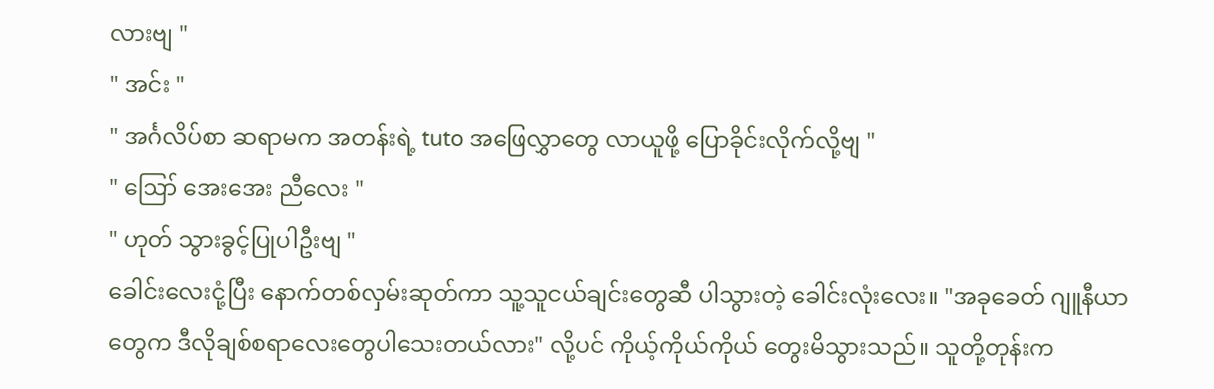လားဗျ "
" အင်း "
" အင်္ဂလိပ်စာ ဆရာမက အတန်းရဲ့ tuto အဖြေလွှာတွေ လာယူဖို့ ပြောခိုင်းလိုက်လို့ဗျ "
" ဪ အေးအေး ညီလေး "
" ဟုတ် သွားခွင့်ပြုပါဦးဗျ "
ခေါင်းလေးငုံ့ပြီး နောက်တစ်လှမ်းဆုတ်ကာ သူ့သူငယ်ချင်းတွေဆီ ပါသွားတဲ့ ခေါင်းလုံးလေး။ "အခုခေတ် ဂျူနီယာတွေက ဒီလိုချစ်စရာလေးတွေပါသေးတယ်လား" လို့ပင် ကိုယ့်ကိုယ်ကိုယ် တွေးမိသွားသည်။ သူတို့တုန်းက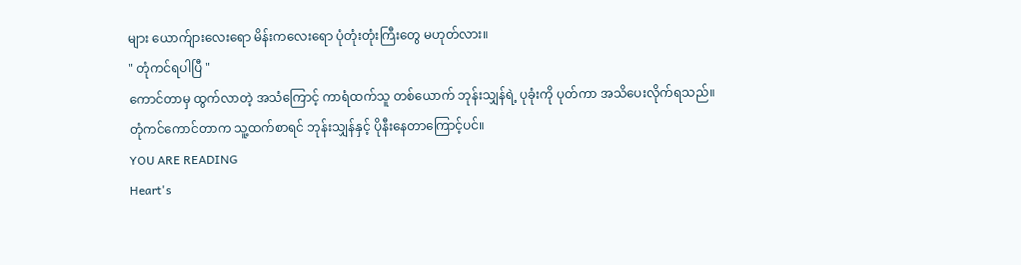များ ယောက်ျားလေးရော မိန်းကလေးရော ပုံတုံးတုံးကြီးတွေ မဟုတ်လား။
" တုံကင်ရပါပြီ "
ကောင်တာမှ ထွက်လာတဲ့ အသံကြောင့် ကာရံထက်သူ တစ်ယောက် ဘုန်းသျှန်ရဲ့ ပုခုံးကို ပုတ်ကာ အသိပေးလိုက်ရသည်။
တုံကင်ကောင်တာက သူ့ထက်စာရင် ဘုန်းသျှန်နှင့် ပိုနီးနေတာကြောင့်ပင်။
YOU ARE READING
Heart's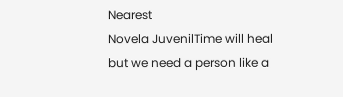Nearest
Novela JuvenilTime will heal but we need a person like a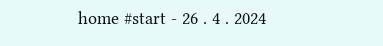home #start - 26 . 4 . 2024